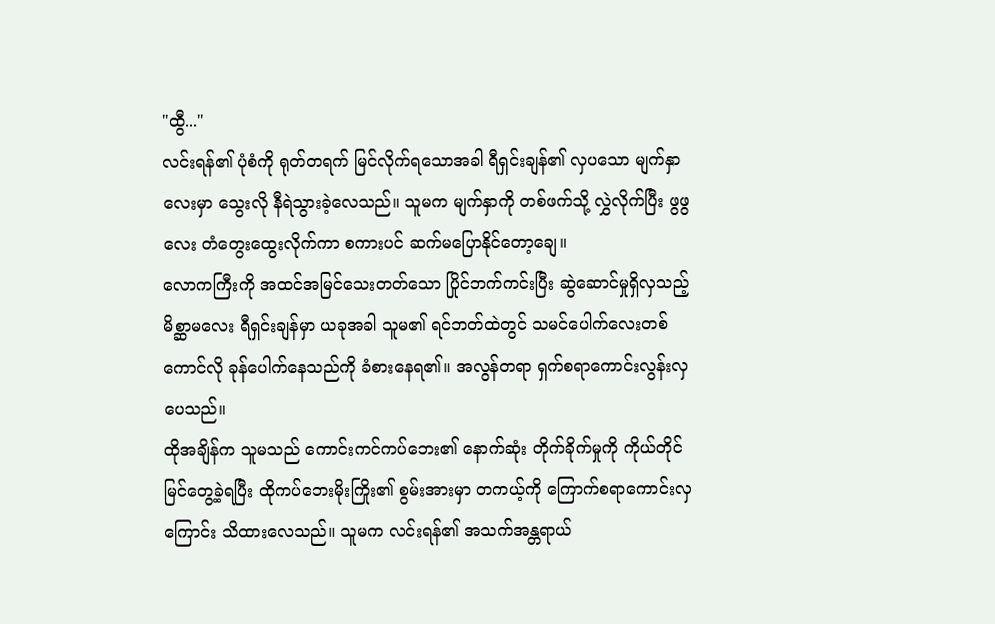"ထွီ..."
လင်းရန်၏ ပုံစံကို ရုတ်တရက် မြင်လိုက်ရသောအခါ ရီရှင်းချန်၏ လှပသော မျက်နှာလေးမှာ သွေးလို နီရဲသွားခဲ့လေသည်။ သူမက မျက်နှာကို တစ်ဖက်သို့ လွှဲလိုက်ပြီး ဖွဖွလေး တံတွေးထွေးလိုက်ကာ စကားပင် ဆက်မပြောနိုင်တော့ချေ။
လောကကြီးကို အထင်အမြင်သေးတတ်သော ပြိုင်ဘက်ကင်းပြီး ဆွဲဆောင်မှုရှိလှသည့် မိစ္ဆာမလေး ရီရှင်းချန်မှာ ယခုအခါ သူမ၏ ရင်ဘတ်ထဲတွင် သမင်ပေါက်လေးတစ်ကောင်လို ခုန်ပေါက်နေသည်ကို ခံစားနေရ၏။ အလွန်တရာ ရှက်စရာကောင်းလွန်းလှပေသည်။
ထိုအချိန်က သူမသည် ကောင်းကင်ကပ်ဘေး၏ နောက်ဆုံး တိုက်ခိုက်မှုကို ကိုယ်တိုင် မြင်တွေ့ခဲ့ရပြီး ထိုကပ်ဘေးမိုးကြိုး၏ စွမ်းအားမှာ တကယ့်ကို ကြောက်စရာကောင်းလှကြောင်း သိထားလေသည်။ သူမက လင်းရန်၏ အသက်အန္တရာယ်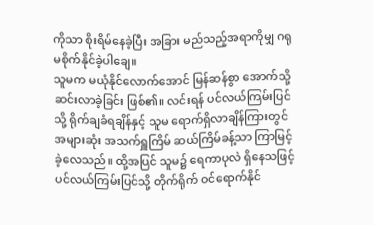ကိုသာ စိုးရိမ်နေခဲ့ပြီး အခြား မည်သည့်အရာကိုမျှ ဂရုမစိုက်နိုင်ခဲ့ပါချေ။
သူမက မယုံနိုင်လောက်အောင် မြန်ဆန်စွာ အောက်သို့ ဆင်းလာခဲ့ခြင်း ဖြစ်၏။ လင်းရန် ပင်လယ်ကြမ်းပြင်သို့ ရိုက်ချခံရချိန်နှင့် သူမ ရောက်ရှိလာချိန်ကြားတွင် အများဆုံး အသက်ရှူကြိမ် ဆယ်ကြိမ်ခန့်သာ ကြာမြင့်ခဲ့လေသည်။ ထို့အပြင် သူမ၌ ရေကာပုလဲ ရှိနေသဖြင့် ပင်လယ်ကြမ်းပြင်သို့ တိုက်ရိုက် ဝင်ရောက်နိုင်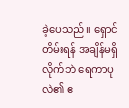ခဲ့ပေသည်။ ရှောင်တိမ်းရန် အချိန်မရှိလိုက်ဘဲ ရေကာပုလဲ၏ ဧ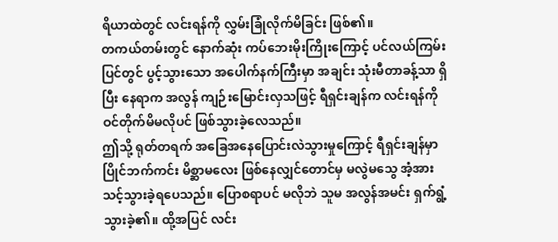ရိယာထဲတွင် လင်းရန်ကို လွှမ်းခြုံလိုက်မိခြင်း ဖြစ်၏။
တကယ်တမ်းတွင် နောက်ဆုံး ကပ်ဘေးမိုးကြိုးကြောင့် ပင်လယ်ကြမ်းပြင်တွင် ပွင့်သွားသော အပေါက်နက်ကြီးမှာ အချင်း သုံးမီတာခန့်သာ ရှိပြီး နေရာက အလွန် ကျဉ်းမြောင်းလှသဖြင့် ရီရှင်းချန်က လင်းရန်ကို ဝင်တိုက်မိမလိုပင် ဖြစ်သွားခဲ့လေသည်။
ဤသို့ ရုတ်တရက် အခြေအနေပြောင်းလဲသွားမှုကြောင့် ရီရှင်းချန်မှာ ပြိုင်ဘက်ကင်း မိစ္ဆာမလေး ဖြစ်နေလျှင်တောင်မှ မလွဲမသွေ အံ့အားသင့်သွားခဲ့ရပေသည်။ ပြောစရာပင် မလိုဘဲ သူမ အလွန်အမင်း ရှက်ရွံ့သွားခဲ့၏။ ထို့အပြင် လင်း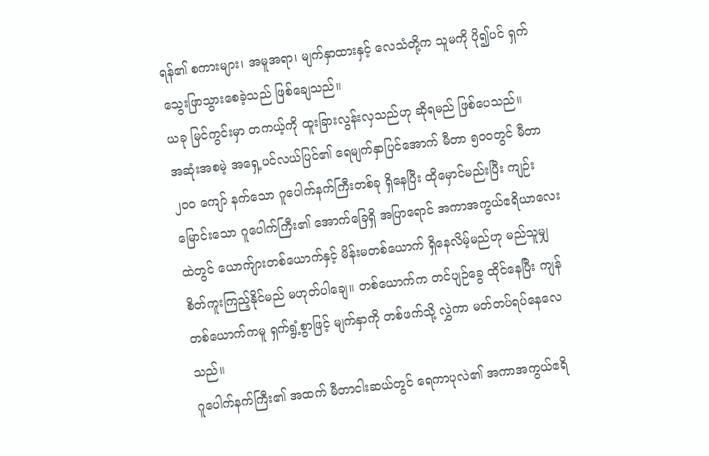ရန်၏ စကားများ၊ အမူအရာ၊ မျက်နှာထားနှင့် လေသံတို့က သူမကို ပို၍ပင် ရှက်သွေးဖြာသွားစေခဲ့သည် ဖြစ်ချေသည်။
ယခု မြင်ကွင်းမှာ တကယ့်ကို ထူးခြားလွန်းလှသည်ဟု ဆိုရမည် ဖြစ်ပေသည်။
အဆုံးအစမဲ့ အရှေ့ပင်လယ်ပြင်၏ ရေမျက်နှာပြင်အောက် မီတာ ၅၀၀တွင် မီတာ ၂၀၀ ကျော် နက်သော ဂူပေါက်နက်ကြီးတစ်ခု ရှိနေပြီး ထိုမှောင်မည်းပြီး ကျဉ်းမြောင်းသော ဂူပေါက်ကြီး၏ အောက်ခြေရှိ အပြာရောင် အကာအကွယ်ဧရိယာလေးထဲတွင် ယောက်ျားတစ်ယောက်နှင့် မိန်းမတစ်ယောက် ရှိနေလိမ့်မည်ဟု မည်သူမျှ စိတ်ကူးကြည့်နိုင်မည် မဟုတ်ပါချေ။ တစ်ယောက်က တင်ပျဉ်ခွေ ထိုင်နေပြီး ကျန်တစ်ယောက်ကမူ ရှက်ရွံ့စွာဖြင့် မျက်နှာကို တစ်ဖက်သို့ လွှဲကာ မတ်တပ်ရပ်နေလေသည်။
ဂူပေါက်နက်ကြီး၏ အထက် မီတာငါးဆယ်တွင် ရေကာပုလဲ၏ အကာအကွယ်ဧရိ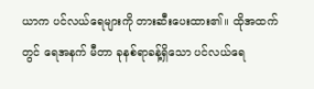ယာက ပင်လယ်ရေများကို တားဆီးပေးထား၏။ ထိုအထက်တွင် ရေအနက် မီတာ ခုနစ်ရာခန့်ရှိသော ပင်လယ်ရေ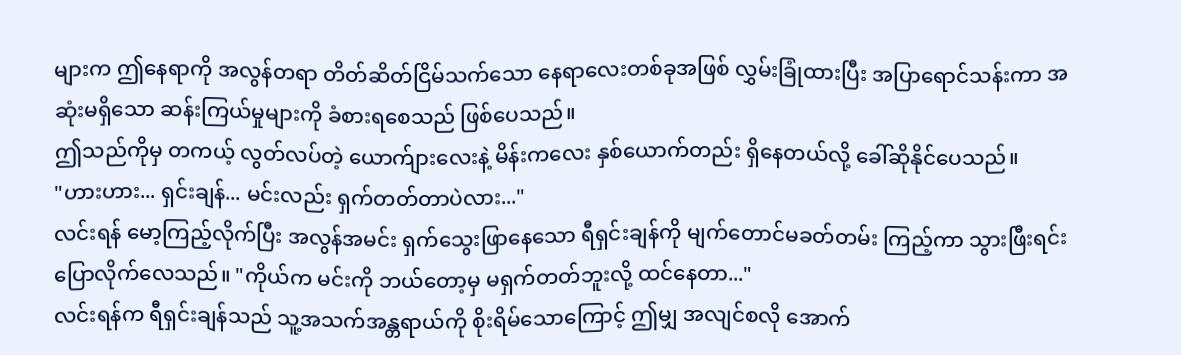များက ဤနေရာကို အလွန်တရာ တိတ်ဆိတ်ငြိမ်သက်သော နေရာလေးတစ်ခုအဖြစ် လွှမ်းခြုံထားပြီး အပြာရောင်သန်းကာ အဆုံးမရှိသော ဆန်းကြယ်မှုများကို ခံစားရစေသည် ဖြစ်ပေသည်။
ဤသည်ကိုမှ တကယ့် လွတ်လပ်တဲ့ ယောက်ျားလေးနဲ့ မိန်းကလေး နှစ်ယောက်တည်း ရှိနေတယ်လို့ ခေါ်ဆိုနိုင်ပေသည်။
"ဟားဟား... ရှင်းချန်... မင်းလည်း ရှက်တတ်တာပဲလား..."
လင်းရန် မော့ကြည့်လိုက်ပြီး အလွန်အမင်း ရှက်သွေးဖြာနေသော ရီရှင်းချန်ကို မျက်တောင်မခတ်တမ်း ကြည့်ကာ သွားဖြီးရင်း ပြောလိုက်လေသည်။ "ကိုယ်က မင်းကို ဘယ်တော့မှ မရှက်တတ်ဘူးလို့ ထင်နေတာ..."
လင်းရန်က ရီရှင်းချန်သည် သူ့အသက်အန္တရာယ်ကို စိုးရိမ်သောကြောင့် ဤမျှ အလျင်စလို အောက်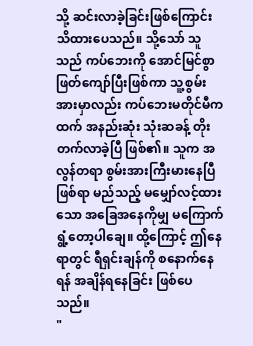သို့ ဆင်းလာခဲ့ခြင်းဖြစ်ကြောင်း သိထားပေသည်။ သို့သော် သူသည် ကပ်ဘေးကို အောင်မြင်စွာ ဖြတ်ကျော်ပြီးဖြစ်ကာ သူ့စွမ်းအားမှာလည်း ကပ်ဘေးမတိုင်မီကထက် အနည်းဆုံး သုံးဆခန့် တိုးတက်လာခဲ့ပြီ ဖြစ်၏။ သူက အလွန်တရာ စွမ်းအားကြီးမားနေပြီဖြစ်ရာ မည်သည့် မမျှော်လင့်ထားသော အခြေအနေကိုမျှ မကြောက်ရွံ့တော့ပါချေ။ ထို့ကြောင့် ဤနေရာတွင် ရီရှင်းချန်ကို စနောက်နေရန် အချိန်ရနေခြင်း ဖြစ်ပေသည်။
"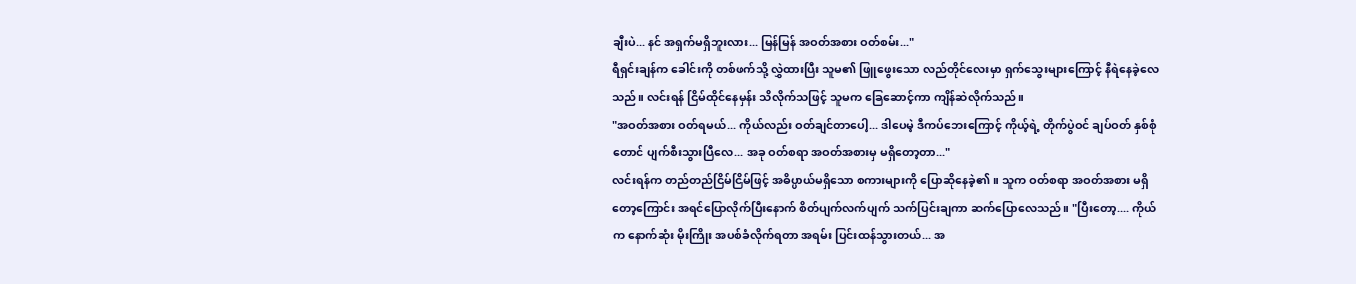ချီးပဲ... နင် အရှက်မရှိဘူးလား... မြန်မြန် အဝတ်အစား ဝတ်စမ်း..."
ရီရှင်းချန်က ခေါင်းကို တစ်ဖက်သို့ လွှဲထားပြီး သူမ၏ ဖြူဖွေးသော လည်တိုင်လေးမှာ ရှက်သွေးများကြောင့် နီရဲနေခဲ့လေသည်။ လင်းရန် ငြိမ်ထိုင်နေမှန်း သိလိုက်သဖြင့် သူမက ခြေဆောင့်ကာ ကျိန်ဆဲလိုက်သည်။
"အဝတ်အစား ဝတ်ရမယ်... ကိုယ်လည်း ဝတ်ချင်တာပေါ့... ဒါပေမဲ့ ဒီကပ်ဘေးကြောင့် ကိုယ့်ရဲ့ တိုက်ပွဲဝင် ချပ်ဝတ် နှစ်စုံတောင် ပျက်စီးသွားပြီလေ... အခု ဝတ်စရာ အဝတ်အစားမှ မရှိတော့တာ..."
လင်းရန်က တည်တည်ငြိမ်ငြိမ်ဖြင့် အဓိပ္ပာယ်မရှိသော စကားများကို ပြောဆိုနေခဲ့၏။ သူက ဝတ်စရာ အဝတ်အစား မရှိတော့ကြောင်း အရင်ပြောလိုက်ပြီးနောက် စိတ်ပျက်လက်ပျက် သက်ပြင်းချကာ ဆက်ပြောလေသည်။ "ပြီးတော့.... ကိုယ်က နောက်ဆုံး မိုးကြိုး အပစ်ခံလိုက်ရတာ အရမ်း ပြင်းထန်သွားတယ်... အ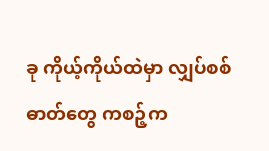ခု ကိုယ့်ကိုယ်ထဲမှာ လျှပ်စစ်ဓာတ်တွေ ကစဉ့်က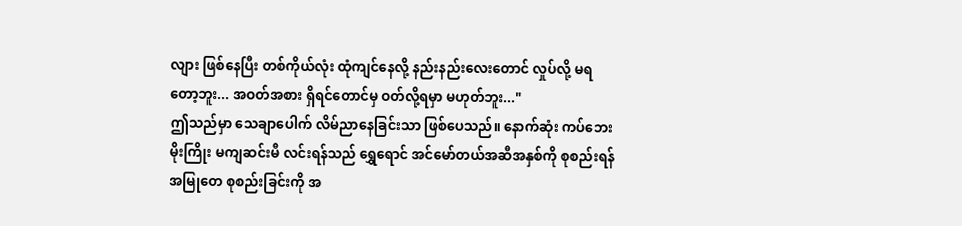လျား ဖြစ်နေပြီး တစ်ကိုယ်လုံး ထုံကျင်နေလို့ နည်းနည်းလေးတောင် လှုပ်လို့ မရတော့ဘူး... အဝတ်အစား ရှိရင်တောင်မှ ဝတ်လို့ရမှာ မဟုတ်ဘူး..."
ဤသည်မှာ သေချာပေါက် လိမ်ညာနေခြင်းသာ ဖြစ်ပေသည်။ နောက်ဆုံး ကပ်ဘေးမိုးကြိုး မကျဆင်းမီ လင်းရန်သည် ရွှေရောင် အင်မော်တယ်အဆီအနှစ်ကို စုစည်းရန် အမြုတေ စုစည်းခြင်းကို အ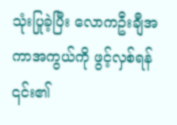သုံးပြုခဲ့ပြီး လောကဦးချီအကာအကွယ်ကို ဖွင့်လှစ်ရန် ၎င်း၏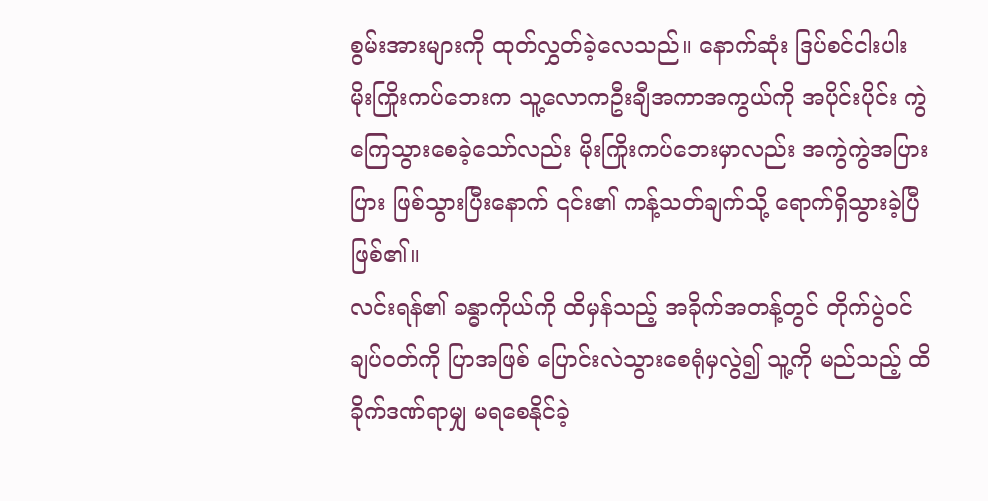စွမ်းအားများကို ထုတ်လွှတ်ခဲ့လေသည်။ နောက်ဆုံး ဒြပ်စင်ငါးပါး မိုးကြိုးကပ်ဘေးက သူ့လောကဦးချီအကာအကွယ်ကို အပိုင်းပိုင်း ကွဲကြေသွားစေခဲ့သော်လည်း မိုးကြိုးကပ်ဘေးမှာလည်း အကွဲကွဲအပြားပြား ဖြစ်သွားပြီးနောက် ၎င်း၏ ကန့်သတ်ချက်သို့ ရောက်ရှိသွားခဲ့ပြီ ဖြစ်၏။
လင်းရန်၏ ခန္ဓာကိုယ်ကို ထိမှန်သည့် အခိုက်အတန့်တွင် တိုက်ပွဲဝင် ချပ်ဝတ်ကို ပြာအဖြစ် ပြောင်းလဲသွားစေရုံမှလွဲ၍ သူ့ကို မည်သည့် ထိခိုက်ဒဏ်ရာမျှ မရစေနိုင်ခဲ့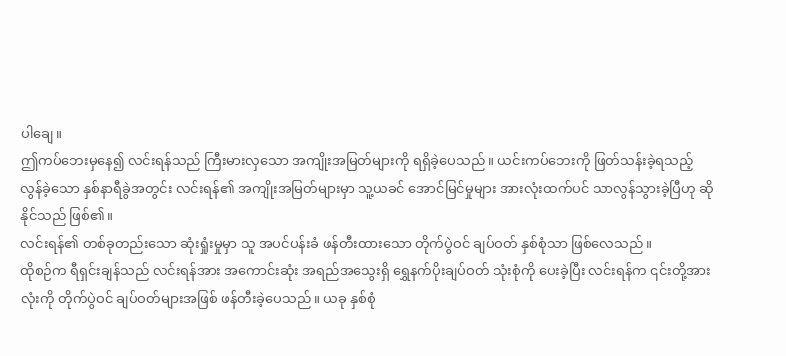ပါချေ။
ဤကပ်ဘေးမှနေ၍ လင်းရန်သည် ကြီးမားလှသော အကျိုးအမြတ်များကို ရရှိခဲ့ပေသည်။ ယင်းကပ်ဘေးကို ဖြတ်သန်းခဲ့ရသည့် လွန်ခဲ့သော နှစ်နာရီခွဲအတွင်း လင်းရန်၏ အကျိုးအမြတ်များမှာ သူ့ယခင် အောင်မြင်မှုများ အားလုံးထက်ပင် သာလွန်သွားခဲ့ပြီဟု ဆိုနိုင်သည် ဖြစ်၏။
လင်းရန်၏ တစ်ခုတည်းသော ဆုံးရှုံးမှုမှာ သူ အပင်ပန်းခံ ဖန်တီးထားသော တိုက်ပွဲဝင် ချပ်ဝတ် နှစ်စုံသာ ဖြစ်လေသည်။
ထိုစဉ်က ရီရှင်းချန်သည် လင်းရန်အား အကောင်းဆုံး အရည်အသွေးရှိ ရွှေနက်ပိုးချပ်ဝတ် သုံးစုံကို ပေးခဲ့ပြီး လင်းရန်က ၎င်းတို့အားလုံးကို တိုက်ပွဲဝင် ချပ်ဝတ်များအဖြစ် ဖန်တီးခဲ့ပေသည်။ ယခု နှစ်စုံ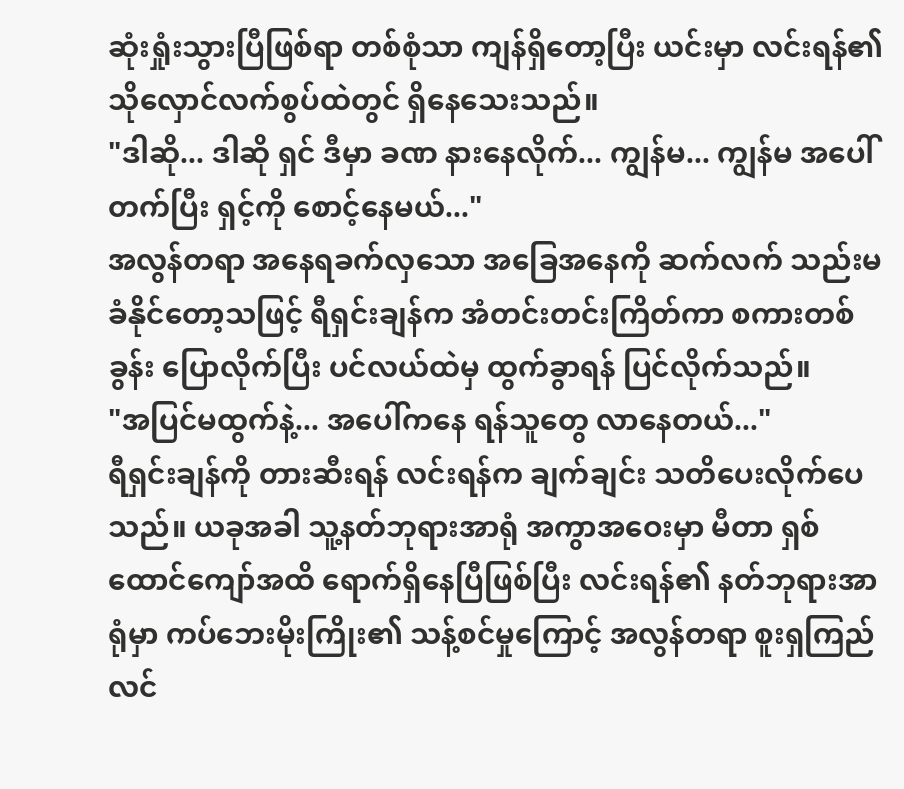ဆုံးရှုံးသွားပြီဖြစ်ရာ တစ်စုံသာ ကျန်ရှိတော့ပြီး ယင်းမှာ လင်းရန်၏ သိုလှောင်လက်စွပ်ထဲတွင် ရှိနေသေးသည်။
"ဒါဆို... ဒါဆို ရှင် ဒီမှာ ခဏ နားနေလိုက်... ကျွန်မ... ကျွန်မ အပေါ်တက်ပြီး ရှင့်ကို စောင့်နေမယ်..."
အလွန်တရာ အနေရခက်လှသော အခြေအနေကို ဆက်လက် သည်းမခံနိုင်တော့သဖြင့် ရီရှင်းချန်က အံတင်းတင်းကြိတ်ကာ စကားတစ်ခွန်း ပြောလိုက်ပြီး ပင်လယ်ထဲမှ ထွက်ခွာရန် ပြင်လိုက်သည်။
"အပြင်မထွက်နဲ့... အပေါ်ကနေ ရန်သူတွေ လာနေတယ်..."
ရီရှင်းချန်ကို တားဆီးရန် လင်းရန်က ချက်ချင်း သတိပေးလိုက်ပေသည်။ ယခုအခါ သူ့နတ်ဘုရားအာရုံ အကွာအဝေးမှာ မီတာ ရှစ်ထောင်ကျော်အထိ ရောက်ရှိနေပြီဖြစ်ပြီး လင်းရန်၏ နတ်ဘုရားအာရုံမှာ ကပ်ဘေးမိုးကြိုး၏ သန့်စင်မှုကြောင့် အလွန်တရာ စူးရှကြည်လင်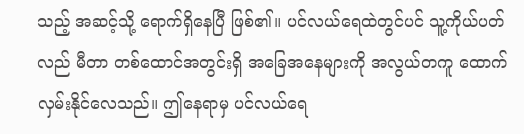သည့် အဆင့်သို့ ရောက်ရှိနေပြီ ဖြစ်၏။ ပင်လယ်ရေထဲတွင်ပင် သူ့ကိုယ်ပတ်လည် မီတာ တစ်ထောင်အတွင်းရှိ အခြေအနေများကို အလွယ်တကူ ထောက်လှမ်းနိုင်လေသည်။ ဤနေရာမှ ပင်လယ်ရေ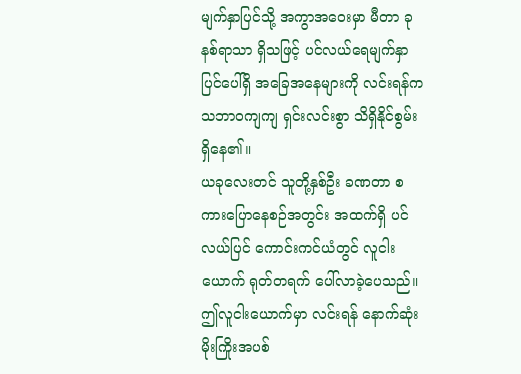မျက်နှာပြင်သို့ အကွာအဝေးမှာ မီတာ ခုနစ်ရာသာ ရှိသဖြင့် ပင်လယ်ရေမျက်နှာပြင်ပေါ်ရှိ အခြေအနေများကို လင်းရန်က သဘာဝကျကျ ရှင်းလင်းစွာ သိရှိနိုင်စွမ်း ရှိနေ၏။
ယခုလေးတင် သူတို့နှစ်ဦး ခဏတာ စကားပြောနေစဉ်အတွင်း အထက်ရှိ ပင်လယ်ပြင် ကောင်းကင်ယံတွင် လူငါးယောက် ရုတ်တရက် ပေါ်လာခဲ့ပေသည်။ ဤလူငါးယောက်မှာ လင်းရန် နောက်ဆုံး မိုးကြိုးအပစ်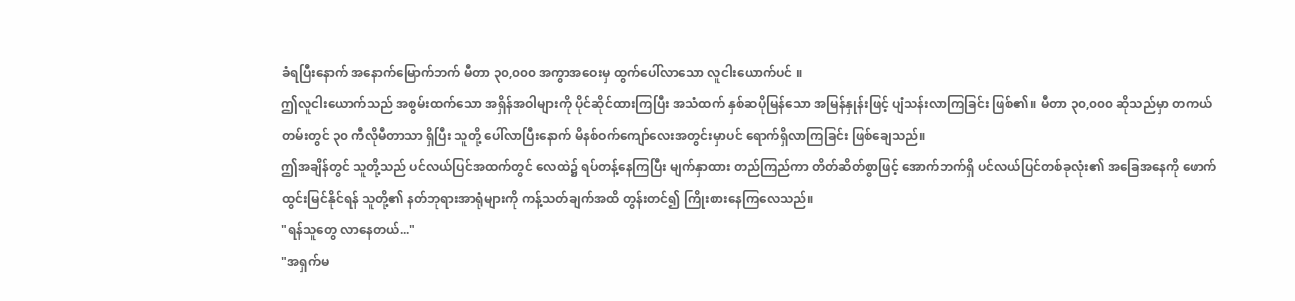ခံရပြီးနောက် အနောက်မြောက်ဘက် မီတာ ၃၀,၀၀၀ အကွာအဝေးမှ ထွက်ပေါ်လာသော လူငါးယောက်ပင် ။
ဤလူငါးယောက်သည် အစွမ်းထက်သော အရှိန်အဝါများကို ပိုင်ဆိုင်ထားကြပြီး အသံထက် နှစ်ဆပိုမြန်သော အမြန်နှုန်းဖြင့် ပျံသန်းလာကြခြင်း ဖြစ်၏။ မီတာ ၃၀,၀၀၀ ဆိုသည်မှာ တကယ်တမ်းတွင် ၃၀ ကီလိုမီတာသာ ရှိပြီး သူတို့ ပေါ်လာပြီးနောက် မိနစ်ဝက်ကျော်လေးအတွင်းမှာပင် ရောက်ရှိလာကြခြင်း ဖြစ်ချေသည်။
ဤအချိန်တွင် သူတို့သည် ပင်လယ်ပြင်အထက်တွင် လေထဲ၌ ရပ်တန့်နေကြပြီး မျက်နှာထား တည်ကြည်ကာ တိတ်ဆိတ်စွာဖြင့် အောက်ဘက်ရှိ ပင်လယ်ပြင်တစ်ခုလုံး၏ အခြေအနေကို ဖောက်ထွင်းမြင်နိုင်ရန် သူတို့၏ နတ်ဘုရားအာရုံများကို ကန့်သတ်ချက်အထိ တွန်းတင်၍ ကြိုးစားနေကြလေသည်။
"ရန်သူတွေ လာနေတယ်..."
"အရှက်မ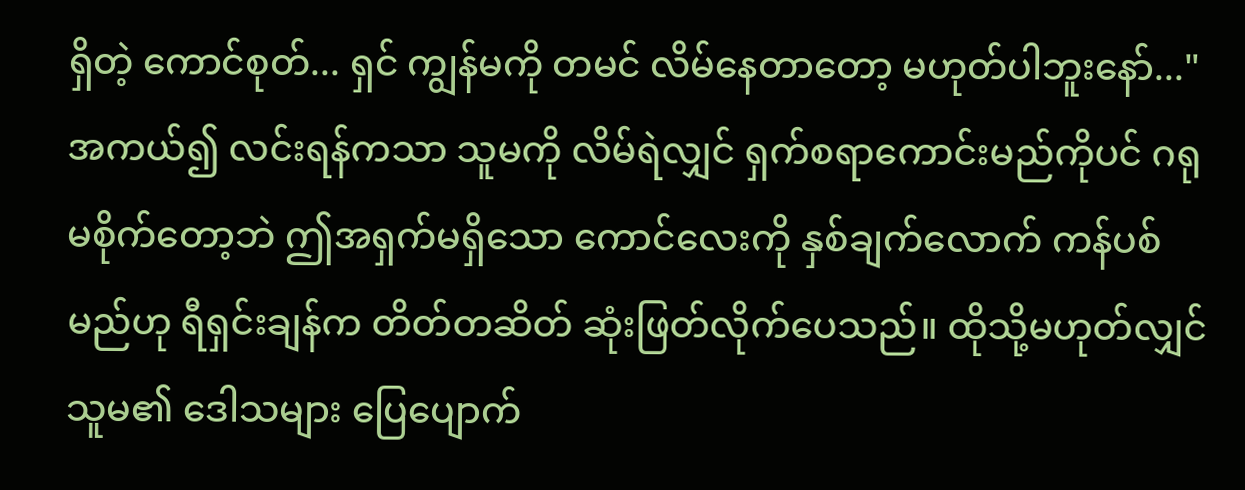ရှိတဲ့ ကောင်စုတ်... ရှင် ကျွန်မကို တမင် လိမ်နေတာတော့ မဟုတ်ပါဘူးနော်..."
အကယ်၍ လင်းရန်ကသာ သူမကို လိမ်ရဲလျှင် ရှက်စရာကောင်းမည်ကိုပင် ဂရုမစိုက်တော့ဘဲ ဤအရှက်မရှိသော ကောင်လေးကို နှစ်ချက်လောက် ကန်ပစ်မည်ဟု ရီရှင်းချန်က တိတ်တဆိတ် ဆုံးဖြတ်လိုက်ပေသည်။ ထိုသို့မဟုတ်လျှင် သူမ၏ ဒေါသများ ပြေပျောက်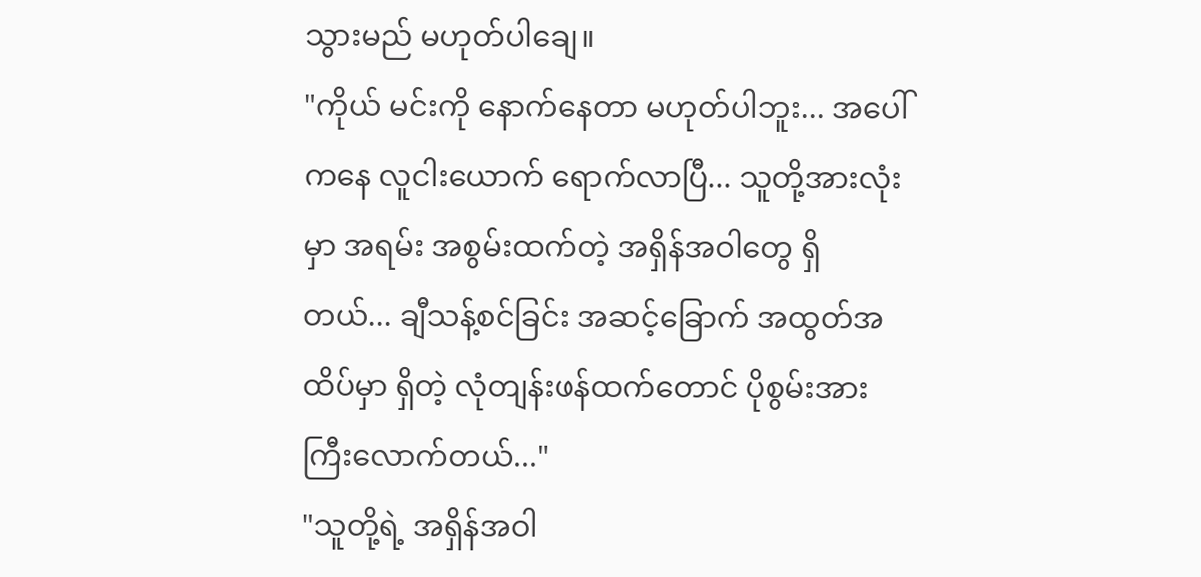သွားမည် မဟုတ်ပါချေ။
"ကိုယ် မင်းကို နောက်နေတာ မဟုတ်ပါဘူး... အပေါ်ကနေ လူငါးယောက် ရောက်လာပြီ... သူတို့အားလုံးမှာ အရမ်း အစွမ်းထက်တဲ့ အရှိန်အဝါတွေ ရှိတယ်... ချီသန့်စင်ခြင်း အဆင့်ခြောက် အထွတ်အထိပ်မှာ ရှိတဲ့ လုံတျန်းဖန်ထက်တောင် ပိုစွမ်းအားကြီးလောက်တယ်..."
"သူတို့ရဲ့ အရှိန်အဝါ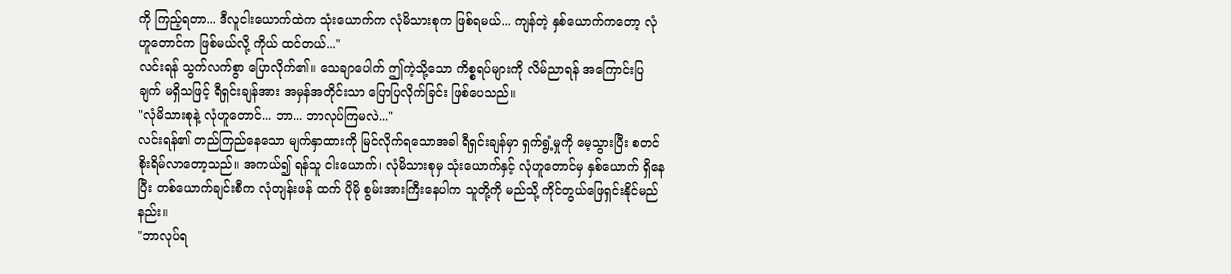ကို ကြည့်ရတာ... ဒီလူငါးယောက်ထဲက သုံးယောက်က လုံမိသားစုက ဖြစ်ရမယ်... ကျန်တဲ့ နှစ်ယောက်ကတော့ လုံဟူတောင်က ဖြစ်မယ်လို့ ကိုယ် ထင်တယ်..."
လင်းရန် သွက်လက်စွာ ပြောလိုက်၏။ သေချာပေါက် ဤကဲ့သို့သော ကိစ္စရပ်များကို လိမ်ညာရန် အကြောင်းပြချက် မရှိသဖြင့် ရီရှင်းချန်အား အမှန်အတိုင်းသာ ပြောပြလိုက်ခြင်း ဖြစ်ပေသည်။
"လုံမိသားစုနဲ့ လုံဟူတောင်... ဘာ... ဘာလုပ်ကြမလဲ..."
လင်းရန်၏ တည်ကြည်နေသော မျက်နှာထားကို မြင်လိုက်ရသောအခါ ရီရှင်းချန်မှာ ရှက်ရွံ့မှုကို မေ့သွားပြီး စတင် စိုးရိမ်လာတော့သည်။ အကယ်၍ ရန်သူ ငါးယောက်၊ လုံမိသားစုမှ သုံးယောက်နှင့် လုံဟူတောင်မှ နှစ်ယောက် ရှိနေပြီး တစ်ယောက်ချင်းစီက လုံတျန်းဖန် ထက် ပိုမို စွမ်းအားကြီးနေပါက သူတို့ကို မည်သို့ ကိုင်တွယ်ဖြေရှင်းနိုင်မည်နည်း။
"ဘာလုပ်ရ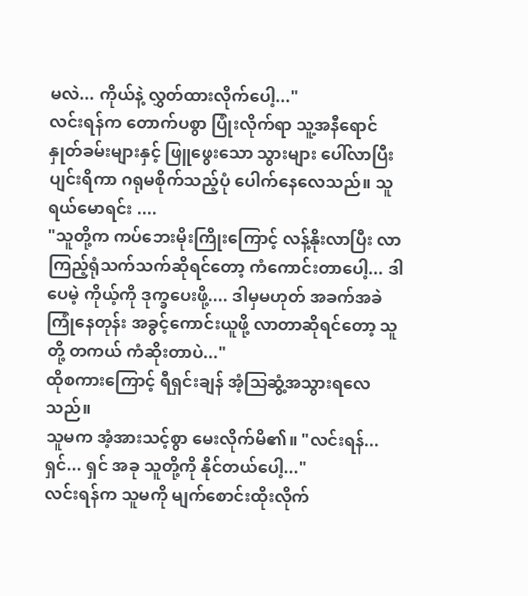မလဲ... ကိုယ်နဲ့ လွှတ်ထားလိုက်ပေါ့..."
လင်းရန်က တောက်ပစွာ ပြုံးလိုက်ရာ သူ့အနီရောင် နှုတ်ခမ်းများနှင့် ဖြူဖွေးသော သွားများ ပေါ်လာပြီး ပျင်းရိကာ ဂရုမစိုက်သည့်ပုံ ပေါက်နေလေသည်။ သူ ရယ်မောရင်း ....
"သူတို့က ကပ်ဘေးမိုးကြိုးကြောင့် လန့်နိုးလာပြီး လာကြည့်ရုံသက်သက်ဆိုရင်တော့ ကံကောင်းတာပေါ့... ဒါပေမဲ့ ကိုယ့်ကို ဒုက္ခပေးဖို့.... ဒါမှမဟုတ် အခက်အခဲကြုံနေတုန်း အခွင့်ကောင်းယူဖို့ လာတာဆိုရင်တော့ သူတို့ တကယ် ကံဆိုးတာပဲ..."
ထိုစကားကြောင့် ရီရှင်းချန် အံ့သြဆွံ့အသွားရလေသည်။
သူမက အံ့အားသင့်စွာ မေးလိုက်မိ၏။ "လင်းရန်... ရှင်... ရှင် အခု သူတို့ကို နိုင်တယ်ပေါ့..."
လင်းရန်က သူမကို မျက်စောင်းထိုးလိုက်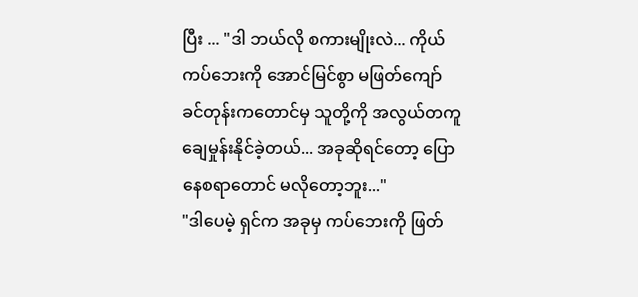ပြီး ... "ဒါ ဘယ်လို စကားမျိုးလဲ... ကိုယ် ကပ်ဘေးကို အောင်မြင်စွာ မဖြတ်ကျော်ခင်တုန်းကတောင်မှ သူတို့ကို အလွယ်တကူ ချေမှုန်းနိုင်ခဲ့တယ်... အခုဆိုရင်တော့ ပြောနေစရာတောင် မလိုတော့ဘူး..."
"ဒါပေမဲ့ ရှင်က အခုမှ ကပ်ဘေးကို ဖြတ်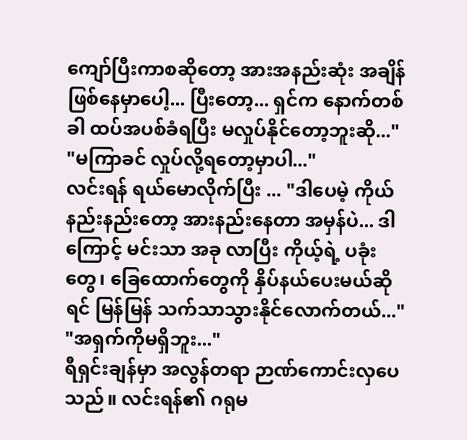ကျော်ပြီးကာစဆိုတော့ အားအနည်းဆုံး အချိန် ဖြစ်နေမှာပေါ့... ပြီးတော့... ရှင်က နောက်တစ်ခါ ထပ်အပစ်ခံရပြီး မလှုပ်နိုင်တော့ဘူးဆို..."
"မကြာခင် လှုပ်လို့ရတော့မှာပါ..."
လင်းရန် ရယ်မောလိုက်ပြီး ... "ဒါပေမဲ့ ကိုယ် နည်းနည်းတော့ အားနည်းနေတာ အမှန်ပဲ... ဒါကြောင့် မင်းသာ အခု လာပြီး ကိုယ့်ရဲ့ ပခုံးတွေ၊ ခြေထောက်တွေကို နှိပ်နယ်ပေးမယ်ဆိုရင် မြန်မြန် သက်သာသွားနိုင်လောက်တယ်..."
"အရှက်ကိုမရှိဘူး..."
ရီရှင်းချန်မှာ အလွန်တရာ ဉာဏ်ကောင်းလှပေသည်။ လင်းရန်၏ ဂရုမ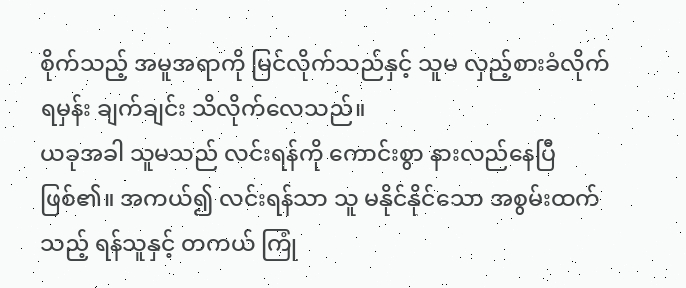စိုက်သည့် အမူအရာကို မြင်လိုက်သည်နှင့် သူမ လှည့်စားခံလိုက်ရမှန်း ချက်ချင်း သိလိုက်လေသည်။
ယခုအခါ သူမသည် လင်းရန်ကို ကောင်းစွာ နားလည်နေပြီ ဖြစ်၏။ အကယ်၍ လင်းရန်သာ သူ မနိုင်နိုင်သော အစွမ်းထက်သည့် ရန်သူနှင့် တကယ် ကြုံ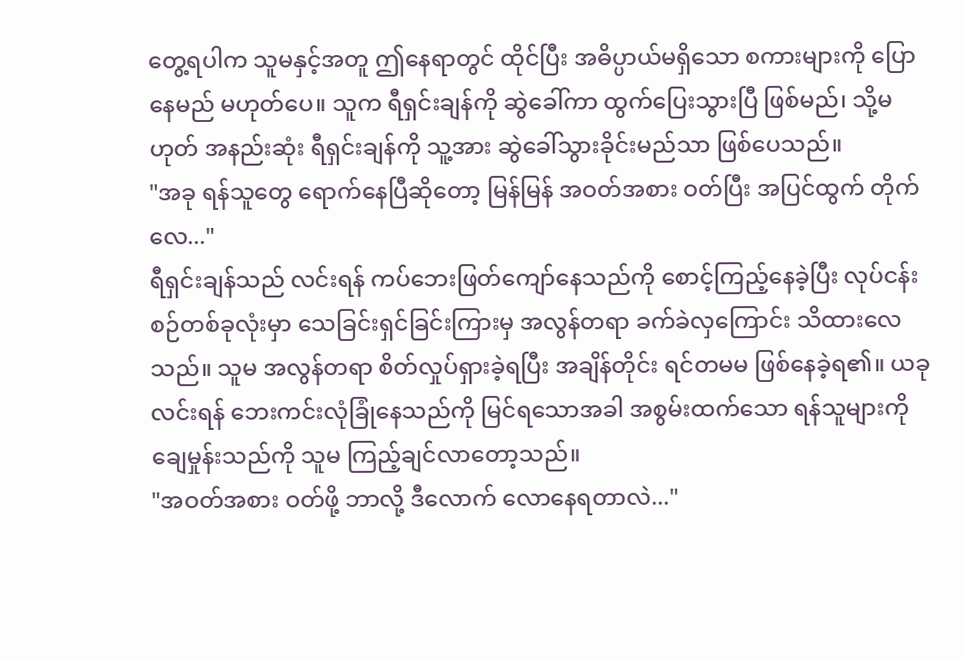တွေ့ရပါက သူမနှင့်အတူ ဤနေရာတွင် ထိုင်ပြီး အဓိပ္ပာယ်မရှိသော စကားများကို ပြောနေမည် မဟုတ်ပေ။ သူက ရီရှင်းချန်ကို ဆွဲခေါ်ကာ ထွက်ပြေးသွားပြီ ဖြစ်မည်၊ သို့မဟုတ် အနည်းဆုံး ရီရှင်းချန်ကို သူ့အား ဆွဲခေါ်သွားခိုင်းမည်သာ ဖြစ်ပေသည်။
"အခု ရန်သူတွေ ရောက်နေပြီဆိုတော့ မြန်မြန် အဝတ်အစား ဝတ်ပြီး အပြင်ထွက် တိုက်လေ..."
ရီရှင်းချန်သည် လင်းရန် ကပ်ဘေးဖြတ်ကျော်နေသည်ကို စောင့်ကြည့်နေခဲ့ပြီး လုပ်ငန်းစဉ်တစ်ခုလုံးမှာ သေခြင်းရှင်ခြင်းကြားမှ အလွန်တရာ ခက်ခဲလှကြောင်း သိထားလေသည်။ သူမ အလွန်တရာ စိတ်လှုပ်ရှားခဲ့ရပြီး အချိန်တိုင်း ရင်တမမ ဖြစ်နေခဲ့ရ၏။ ယခု လင်းရန် ဘေးကင်းလုံခြုံနေသည်ကို မြင်ရသောအခါ အစွမ်းထက်သော ရန်သူများကို ချေမှုန်းသည်ကို သူမ ကြည့်ချင်လာတော့သည်။
"အဝတ်အစား ဝတ်ဖို့ ဘာလို့ ဒီလောက် လောနေရတာလဲ..."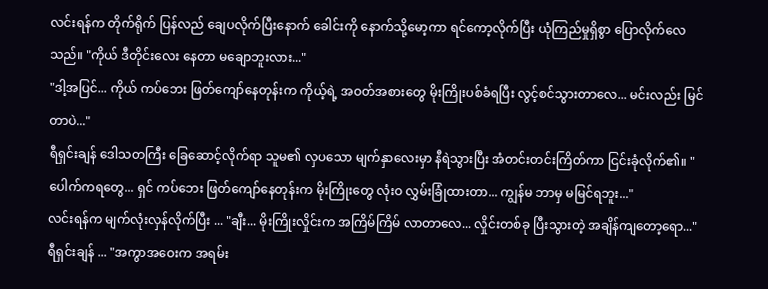လင်းရန်က တိုက်ရိုက် ပြန်လည် ချေပလိုက်ပြီးနောက် ခေါင်းကို နောက်သို့မော့ကာ ရင်ကော့လိုက်ပြီး ယုံကြည်မှုရှိစွာ ပြောလိုက်လေသည်။ "ကိုယ် ဒီတိုင်းလေး နေတာ မချောဘူးလား..."
"ဒါ့အပြင်... ကိုယ် ကပ်ဘေး ဖြတ်ကျော်နေတုန်းက ကိုယ့်ရဲ့ အဝတ်အစားတွေ မိုးကြိုးပစ်ခံရပြီး လွင့်စင်သွားတာလေ... မင်းလည်း မြင်တာပဲ..."
ရီရှင်းချန် ဒေါသတကြီး ခြေဆောင့်လိုက်ရာ သူမ၏ လှပသော မျက်နှာလေးမှာ နီရဲသွားပြီး အံတင်းတင်းကြိတ်ကာ ငြင်းခုံလိုက်၏။ "ပေါက်ကရတွေ... ရှင် ကပ်ဘေး ဖြတ်ကျော်နေတုန်းက မိုးကြိုးတွေ လုံးဝ လွှမ်းခြုံထားတာ... ကျွန်မ ဘာမှ မမြင်ရဘူး..."
လင်းရန်က မျက်လုံးလှန်လိုက်ပြီး ... "ချီး... မိုးကြိုးလှိုင်းက အကြိမ်ကြိမ် လာတာလေ... လှိုင်းတစ်ခု ပြီးသွားတဲ့ အချိန်ကျတော့ရော..."
ရီရှင်းချန် ... "အကွာအဝေးက အရမ်း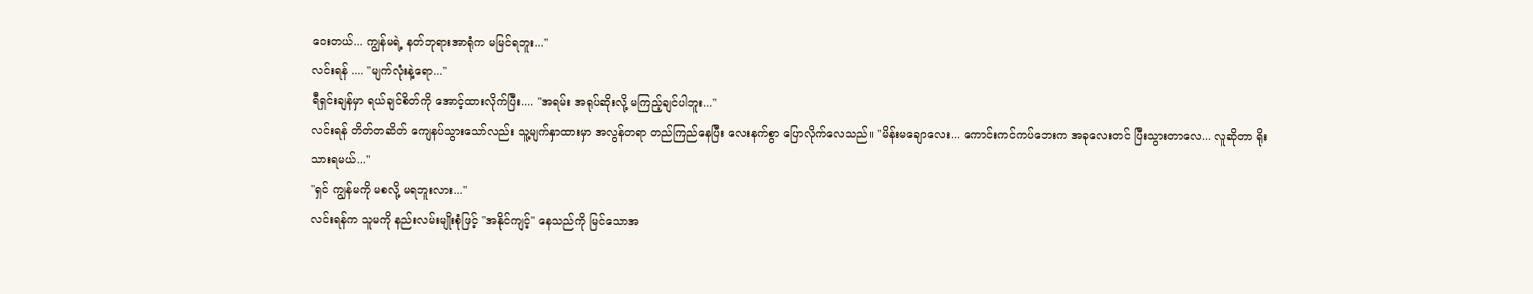ဝေးတယ်... ကျွန်မရဲ့ နတ်ဘုရားအာရုံက မမြင်ရဘူး..."
လင်းရန် .... "မျက်လုံးနဲ့ရော..."
ရီရှင်းချန်မှာ ရယ်ချင်စိတ်ကို အောင့်ထားလိုက်ပြီး.... "အရမ်း အရုပ်ဆိုးလို့ မကြည့်ချင်ပါဘူး..."
လင်းရန် တိတ်တဆိတ် ကျေနပ်သွားသော်လည်း သူ့မျက်နှာထားမှာ အလွန်တရာ တည်ကြည်နေပြီး လေးနက်စွာ ပြောလိုက်လေသည်။ "မိန်းမချောလေး... ကောင်းကင်ကပ်ဘေးက အခုလေးတင် ပြီးသွားတာလေ... လူဆိုတာ ရိုးသားရမယ်..."
"ရှင် ကျွန်မကို မစလို့ မရဘူးလား..."
လင်းရန်က သူမကို နည်းလမ်းမျိုးစုံဖြင့် "အနိုင်ကျင့်" နေသည်ကို မြင်သောအ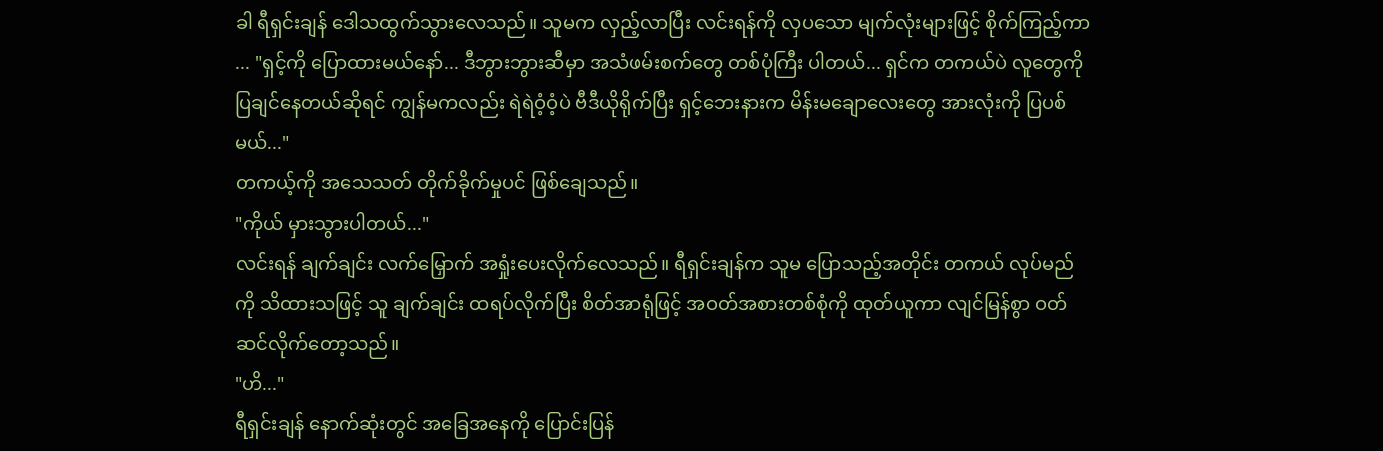ခါ ရီရှင်းချန် ဒေါသထွက်သွားလေသည်။ သူမက လှည့်လာပြီး လင်းရန်ကို လှပသော မျက်လုံးများဖြင့် စိုက်ကြည့်ကာ ... "ရှင့်ကို ပြောထားမယ်နော်... ဒီဘွားဘွားဆီမှာ အသံဖမ်းစက်တွေ တစ်ပုံကြီး ပါတယ်... ရှင်က တကယ်ပဲ လူတွေကို ပြချင်နေတယ်ဆိုရင် ကျွန်မကလည်း ရဲရဲဝံ့ဝံ့ပဲ ဗီဒီယိုရိုက်ပြီး ရှင့်ဘေးနားက မိန်းမချောလေးတွေ အားလုံးကို ပြပစ်မယ်..."
တကယ့်ကို အသေသတ် တိုက်ခိုက်မှုပင် ဖြစ်ချေသည်။
"ကိုယ် မှားသွားပါတယ်..."
လင်းရန် ချက်ချင်း လက်မြှောက် အရှုံးပေးလိုက်လေသည်။ ရီရှင်းချန်က သူမ ပြောသည့်အတိုင်း တကယ် လုပ်မည်ကို သိထားသဖြင့် သူ ချက်ချင်း ထရပ်လိုက်ပြီး စိတ်အာရုံဖြင့် အဝတ်အစားတစ်စုံကို ထုတ်ယူကာ လျင်မြန်စွာ ဝတ်ဆင်လိုက်တော့သည်။
"ဟိ..."
ရီရှင်းချန် နောက်ဆုံးတွင် အခြေအနေကို ပြောင်းပြန်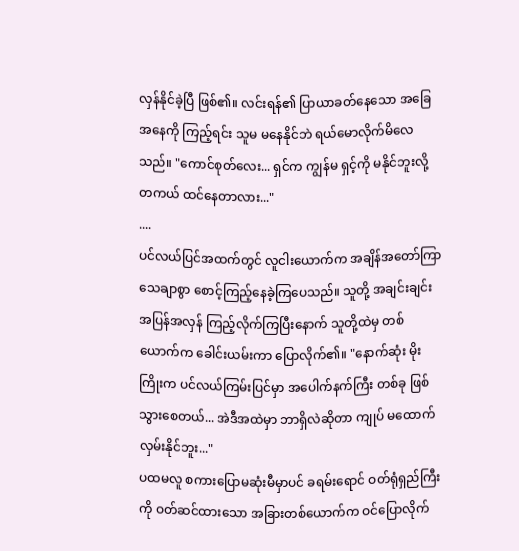လှန်နိုင်ခဲ့ပြီ ဖြစ်၏။ လင်းရန်၏ ပြာယာခတ်နေသော အခြေအနေကို ကြည့်ရင်း သူမ မနေနိုင်ဘဲ ရယ်မောလိုက်မိလေသည်။ "ကောင်စုတ်လေး... ရှင်က ကျွန်မ ရှင့်ကို မနိုင်ဘူးလို့ တကယ် ထင်နေတာလား..."
....
ပင်လယ်ပြင်အထက်တွင် လူငါးယောက်က အချိန်အတော်ကြာ သေချာစွာ စောင့်ကြည့်နေခဲ့ကြပေသည်။ သူတို့ အချင်းချင်း အပြန်အလှန် ကြည့်လိုက်ကြပြီးနောက် သူတို့ထဲမှ တစ်ယောက်က ခေါင်းယမ်းကာ ပြောလိုက်၏။ "နောက်ဆုံး မိုးကြိုးက ပင်လယ်ကြမ်းပြင်မှာ အပေါက်နက်ကြီး တစ်ခု ဖြစ်သွားစေတယ်... အဲဒီအထဲမှာ ဘာရှိလဲဆိုတာ ကျုပ် မထောက်လှမ်းနိုင်ဘူး..."
ပထမလူ စကားပြောမဆုံးမီမှာပင် ခရမ်းရောင် ဝတ်ရုံရှည်ကြီးကို ဝတ်ဆင်ထားသော အခြားတစ်ယောက်က ဝင်ပြောလိုက်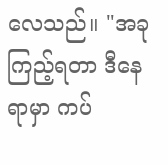လေသည်။ "အခု ကြည့်ရတာ ဒီနေရာမှာ ကပ်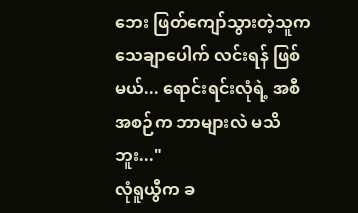ဘေး ဖြတ်ကျော်သွားတဲ့သူက သေချာပေါက် လင်းရန် ဖြစ်မယ်... ရောင်းရင်းလုံရဲ့ အစီအစဉ်က ဘာများလဲ မသိဘူး..."
လုံရူယွီက ခ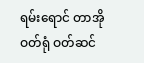ရမ်းရောင် တာအိုဝတ်ရုံ ဝတ်ဆင်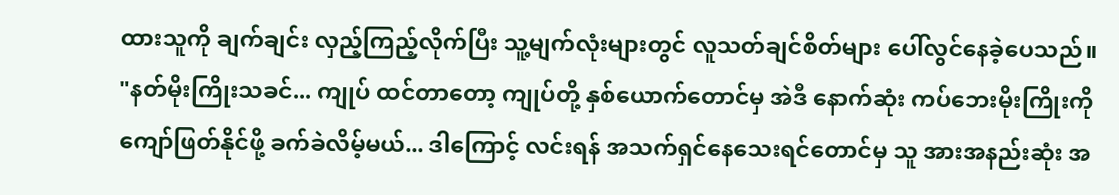ထားသူကို ချက်ချင်း လှည့်ကြည့်လိုက်ပြီး သူ့မျက်လုံးများတွင် လူသတ်ချင်စိတ်များ ပေါ်လွင်နေခဲ့ပေသည်။ "နတ်မိုးကြိုးသခင်... ကျုပ် ထင်တာတော့ ကျုပ်တို့ နှစ်ယောက်တောင်မှ အဲဒီ နောက်ဆုံး ကပ်ဘေးမိုးကြိုးကို ကျော်ဖြတ်နိုင်ဖို့ ခက်ခဲလိမ့်မယ်... ဒါကြောင့် လင်းရန် အသက်ရှင်နေသေးရင်တောင်မှ သူ အားအနည်းဆုံး အ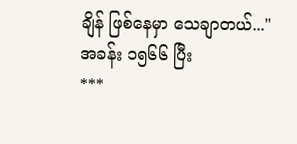ချိန် ဖြစ်နေမှာ သေချာတယ်..."
အခန်း ၁၅၆၆ ပြီး
***